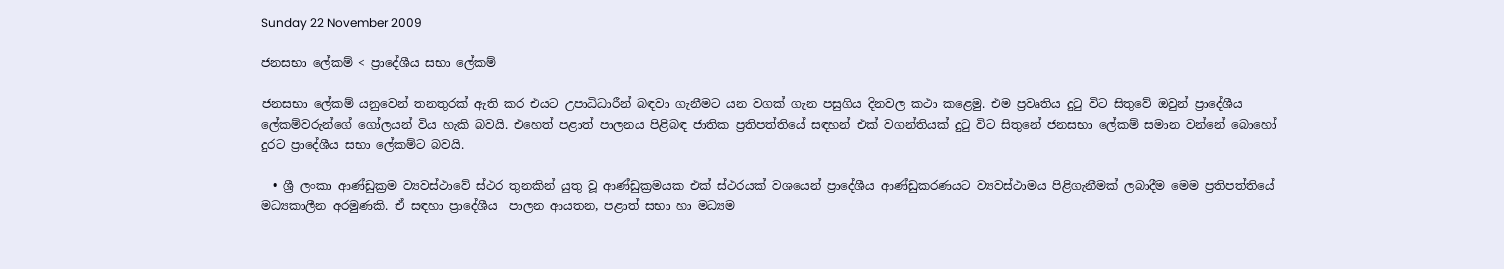Sunday 22 November 2009

ජනසභා ලේකම් < ප්‍රාදේශීය සභා ලේකම්

ජනසභා ලේකම් යනුවෙන් තනතුරක් ඇති කර එයට උපාධිධාරීන් බඳවා ගැනීමට යන වගක් ගැන පසුගිය දිනවල කථා කළෙමු. එම ප්‍රවෘතිය දුටු විට සිතුවේ ඔවුන් ප්‍රාදේශීය ලේකම්වරුන්ගේ ගෝලයන් විය හැකි බවයි. එහෙත් පළාත් පාලනය පිළිබඳ ජාතික ප්‍රතිපත්තියේ සඳහන් එක් වගන්තියක් දුටු විට සිතුනේ ජනසභා ලේකම් සමාන වන්නේ බොහෝ දුරට ප්‍රාදේශීය සභා ලේකම්ට බවයි.

  • ශ්‍රී ලංකා ආණ්ඩුක්‍රම ව්‍යවස්ථාවේ ස්ථර තුනකින් යුතු වූ ආණ්ඩුක්‍රමයක එක් ස්ථරයක් වශයෙන් ප්‍රාදේශීය ආණ්ඩුකරණයට ව්‍යවස්ථාමය පිළිගැනීමක් ලබාදීම මෙම ප්‍රතිපත්තියේ මධ්‍යකාලීන අරමුණකි. ඒ සඳහා ප්‍රාදේශීය  පාලන ආයතන, පළාත් සභා හා මධ්‍යම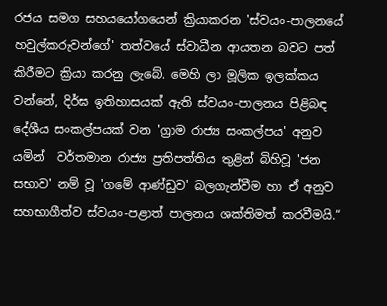රජය සමග සහයයෝගයෙන් ක්‍රියාකරන 'ස්වයං-පාලනයේ හවුල්කරුවන්ගේ' තත්වයේ ස්වාධීන ආයතන බවට පත් කිරීමට ක්‍රියා කරනු ලැබේ. මෙහි ලා මූලික ඉලක්කය වන්නේ, දිර්ඝ ඉතිහාසයක් ඇති ස්වයං-පාලනය පිළිබඳ දේශීය සංකල්පයක් වන 'ග්‍රාම රාජ්‍ය සංකල්පය' අනුව යමින්  වර්තමාන රාජ්‍ය ප්‍රතිපත්තිය තුළින් බිහිවූ 'ජන සභාව' නම් වූ 'ගමේ ආණ්ඩුව' බලගැන්වීම හා ඒ අනුව සහභාගීත්ව ස්වයං-පළාත් පාලනය ශක්තිමත් කරවීමයි.“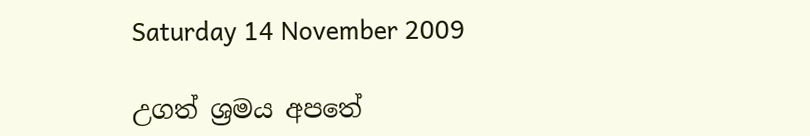Saturday 14 November 2009

උගත් ශ්‍රමය අපතේ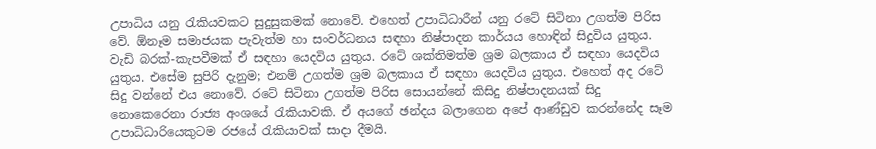උපාධිය යනු රැකියවකට සුදුසුකමක් නොවේ. එහෙත් උපාධිධාරීන් යනු රටේ සිටිනා උගත්ම පිරිස වේ. ඕනෑම සමාජයක පැවැත්ම හා සංවර්ධනය සඳහා නිෂ්පාදන කාර්යය හොඳින් සිදුවිය යුතුය. වැඩි බරක්-කැපවීමක් ඒ සඳහා යෙදවිය යුතුය. රටේ ශක්තිමත්ම ශ්‍රම බලකාය ඒ සඳහා යෙදවිය යුතුය. එසේම සුපිරි දැනුම; එනම් උගත්ම ශ්‍රම බලකාය ඒ සඳහා යෙදවිය යුතුය. එහෙත් අද රටේ සිදු වන්නේ එය නොවේ. රටේ සිටිනා උගත්ම පිරිස සොයන්නේ කිසිදු නිෂ්පාදනයක් සිදු නොකෙරෙනා රාජ්‍ය අංශයේ රැකියාවකි. ඒ අයගේ ඡන්දය බලාගෙන අපේ ආණ්ඩුව කරන්නේද සෑම උපාධිධාරියෙකුටම රජයේ රැකියාවක් සාදා දීමයි.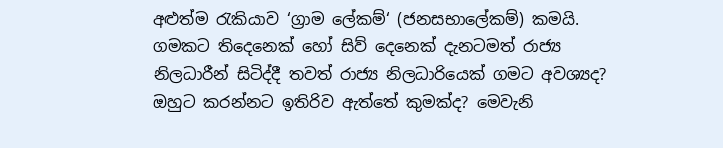අළුත්ම රැකියාව ‘ග්‍රාම ලේකම්‘ (ජනසභාලේකම්) කමයි. ගමකට තිදෙනෙක් හෝ සිව් දෙනෙක් දැනටමත් රාජ්‍ය නිලධාරීන් සිටිද්දී තවත් රාජ්‍ය නිලධාරියෙක් ගමට අවශ්‍යද? ඔහුට කරන්නට ඉතිරිව ඇත්තේ කුමක්ද? මෙවැනි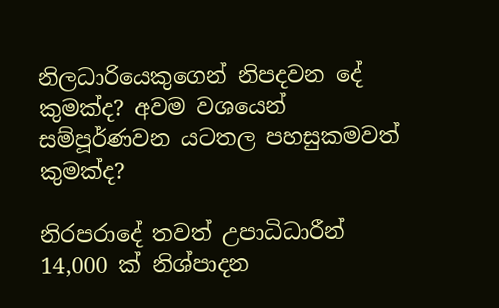නිලධාරියෙකුගෙන් නිපදවන දේ කුමක්ද? අවම වශයෙන් සම්පූර්ණවන යටතල පහසුකමවත් කුමක්ද?

නිරපරාදේ තවත් උපාධිධාරීන් 14,000 ක් නිශ්පාදන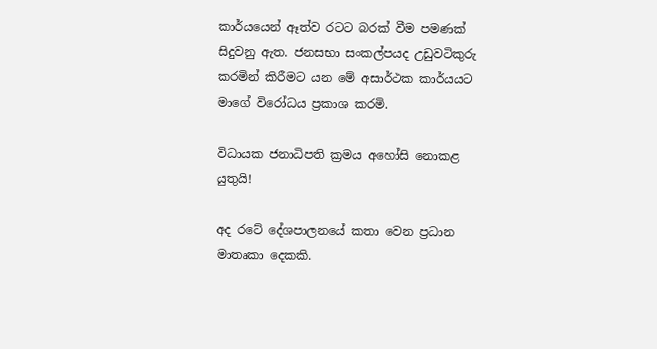කාර්යයෙන් ඈත්ව රටට බරක් වීම පමණක් සිදුවනු ඇත. ජනසභා සංකල්පයද උඩුවටිකුරු කරමින් කිරීමට යන මේ අසාර්ථක කාර්යයට මාගේ විරෝධය ප්‍රකාශ කරමි.

විධායක ජනාධිපති ක්‍රමය අහෝසි නොකළ යුතුයි!

අද රටේ දේශපාලනයේ කතා වෙන ප්‍රධාන මාතෘකා දෙකකි.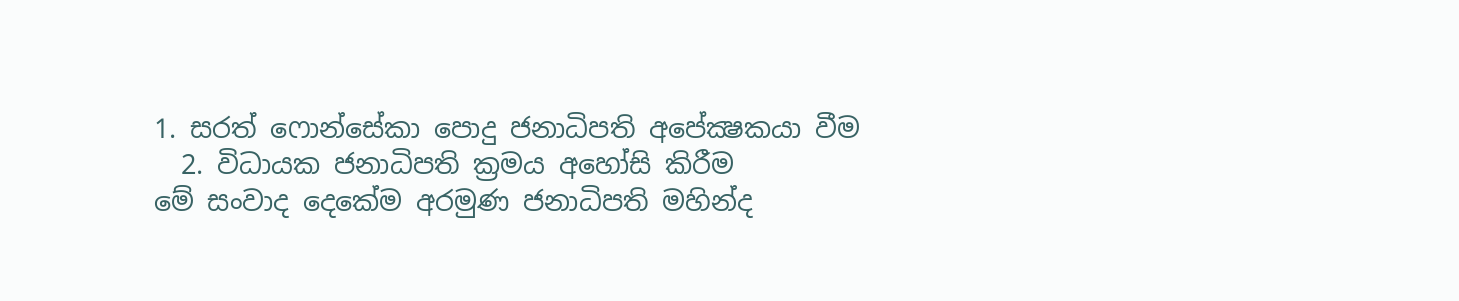1. සරත් ෆොන්සේකා පොදු ජනාධිපති අපේක්‍ෂකයා වීම
  2. විධායක ජනාධිපති ක්‍රමය අහෝසි කිරීම
මේ සංවාද දෙකේම අරමුණ ජනාධිපති මහින්ද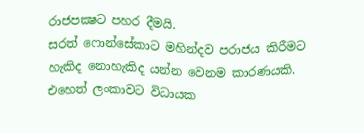රාජපක්‍ෂට පහර දීමයි.
සරත් ෆොන්සේකාට මහින්දව පරාජය කිරීමට හැකිද නොහැකිද යන්න වෙනම කාරණයකි. එහෙත් ලංකාවට විධායක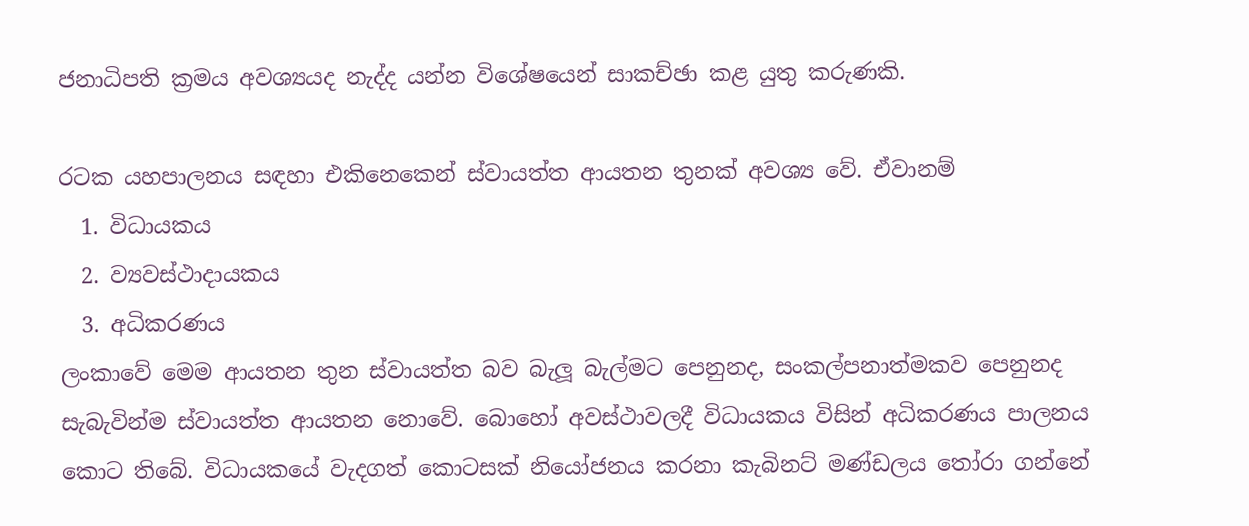ජනාධිපති ක්‍රමය අවශ්‍යයද නැද්ද යන්න විශේෂයෙන් සාකච්ඡා කළ යුතු කරුණකි.

රටක යහපාලනය සඳහා එකිනෙකෙන් ස්වායත්ත ආයතන තුනක් අවශ්‍ය වේ. ඒවානම්
  1. විධායකය
  2. ව්‍යවස්ථාදායකය
  3. අධිකරණය
ලංකාවේ මෙම ආයතන තුන ස්වායත්ත බව බැලූ බැල්මට පෙනුනද, සංකල්පනාත්මකව පෙනුනද සැබැවින්ම ස්වායත්ත ආයතන නොවේ. බොහෝ අවස්ථාවලදී විධායකය විසින් අධිකරණය පාලනය කොට තිබේ. විධායකයේ වැදගත් කොටසක් නියෝජනය කරනා කැබිනට් මණ්ඩලය තෝරා ගන්නේ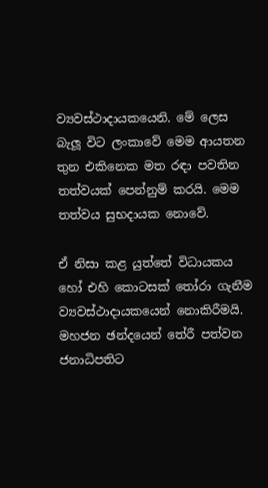ව්‍යවස්ථාදායකයෙනි. මේ ලෙස බැලූ විට ලංකාවේ මෙම ආයතන තුන එකිනෙක මත රඳා පවතින තත්වයක් පෙන්නුම් කරයි. මෙම තත්වය සුභදායක නොවේ.

ඒ නිසා කළ යුත්තේ විධායකය හෝ එහි කොටසක් තෝරා ගැනීම ව්‍යවස්ථාදායකයෙන් නොකිරීමයි. මහජන ඡන්දයෙන් තේරී පත්වන ජනාධිපතිට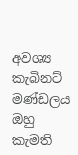අවශ්‍ය කැබිනට් මණ්ඩලය ඔහු කැමති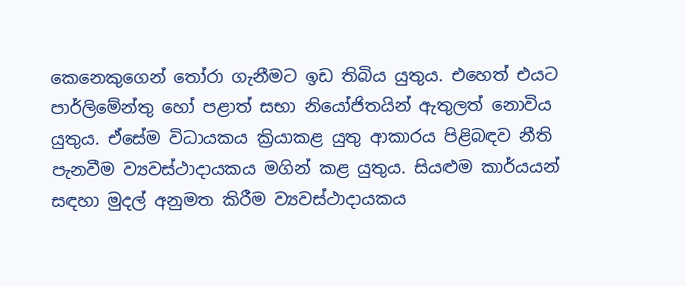කෙනෙකුගෙන් තෝරා ගැනීමට ඉඩ තිබිය යුතුය. එහෙත් එයට පාර්ලිමේන්තු හෝ පළාත් සභා නියෝජිතයින් ඇතුලත් නොවිය යුතුය. ඒසේම විධායකය ක්‍රියාකළ යුතු ආකාරය පිළිබඳව නීති පැනවීම ව්‍යවස්ථාදායකය මගින් කළ යුතුය. සියළුම කාර්යයන් සඳහා මුදල් අනුමත කිරීම ව්‍යවස්ථාදායකය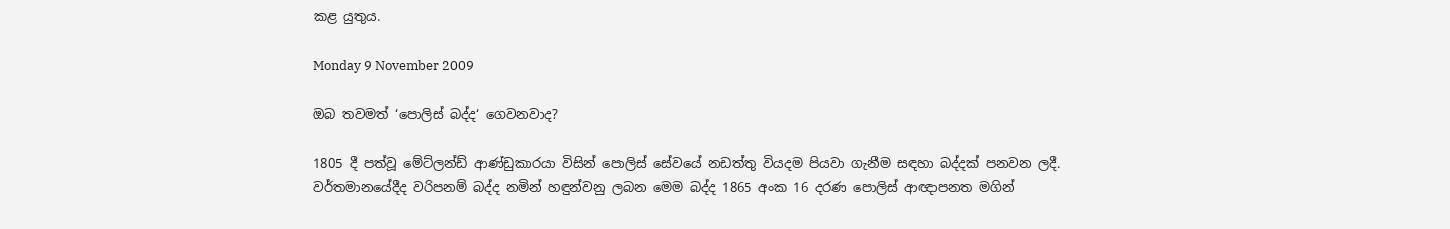කළ යුතුය.

Monday 9 November 2009

ඔබ තවමත් ‘පොලිස් බද්ද‘ ගෙවනවාද?

1805 දී පත්වූ මේට්ලන්ඩ් ආණ්ඩුකාරයා විසින් පොලිස් සේවයේ නඩත්තු වියදම පියවා ගැනීම සඳහා බද්දක් පනවන ලදී. වර්තමානයේදීද වරිපනම් බද්ද නමින් හඳුන්වනු ලබන මෙම බද්ද 1865 අංක 16 දරණ පොලිස් ආඥාපනත මගින්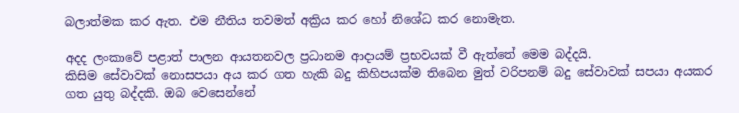බලාත්මක කර ඇත. එම නීතිය තවමත් අක්‍රිය කර හෝ නිශේධ කර නොමැත.

අදද ලංකාවේ පළාත් පාලන ආයතනවල ප්‍රධානම ආදායම් ප්‍රභවයක් වී ඇත්තේ මෙම බද්දයි.
කිසිම සේවාවක් නොසපයා අය කර ගත හැකි බදු කිහිපයක්ම තිබෙන මුත් වරිපනම් බදු සේවාවක් සපයා අයකර ගත යුතු බද්දකි. ඔබ වෙසෙන්නේ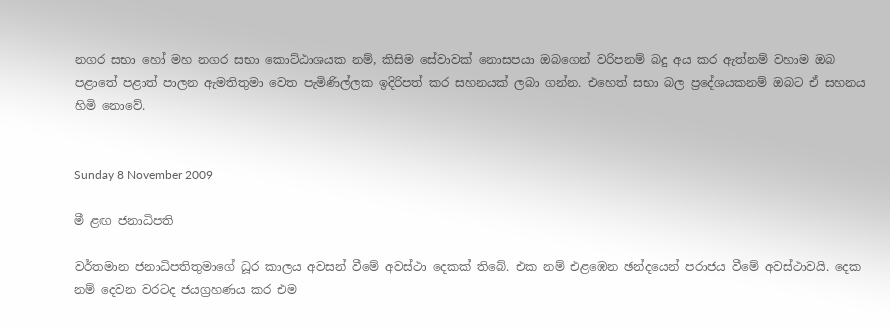නගර සභා හෝ මහ නගර සභා කොට්ඨාශයක නම්, කිසිම සේවාවක් නොසපයා ඔබගෙන් වරිපනම් බදු අය කර ඇත්නම් වහාම ඔබ පළාතේ පළාත් පාලන ඇමතිතුමා වෙත පැමිණිල්ලක ඉදිරිපත් කර සහනයක් ලබා ගන්න. එහෙත් සභා බල ප්‍රදේශයකනම් ඔබට ඒ සහනය හිමි නොවේ.


Sunday 8 November 2009

මී ළඟ ජනාධිපති

වර්තමාන ජනාධිපතිතුමාගේ ධූර කාලය අවසන් වීමේ අවස්ථා දෙකක් තිබේ. එක නම් එළඹෙන ඡන්දයෙන් පරාජය වීමේ අවස්ථාවයි. දෙක නම් දෙවන වරටද ජයග්‍රහණය කර එම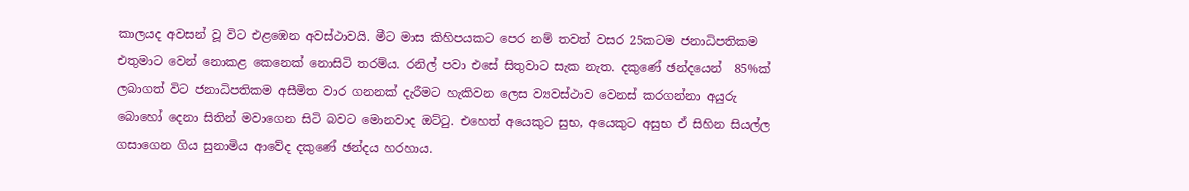කාලයද අවසන් වූ විට එළඹෙන අවස්ථාවයි. මීට මාස කිහිපයකට පෙර නම් තවත් වසර 25කටම ජනාධිපතිකම එතුමාට වෙන් නොකළ කෙනෙක් නොසිටි තරම්ය. රනිල් පවා එසේ සිතුවාට සැක නැත. දකුණේ ඡන්දයෙන්  85%ක් ලබාගත් විට ජනාධිපතිකම අසීමිත වාර ගනනක් දැරීමට හැකිවන ලෙස ව්‍යවස්ථාව වෙනස් කරගන්නා අයුරු බොහෝ දෙනා සිතින් මවාගෙන සිටි බවට මොනවාද ඔට්ටු. එහෙත් අයෙකුට සුභ, අයෙකුට අසුභ ඒ සිහින සියල්ල ගසාගෙන ගිය සුනාමිය ආවේද දකුණේ ඡන්දය හරහාය.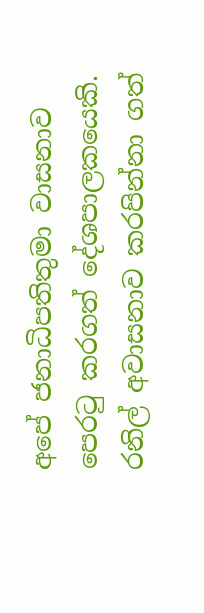අපේ ජනාධිපතිතුමා වාසනාව පෙරටු කරගත් දේශපාලකයෙකි. රනිල් අවාසනාව කරපින්නා ගත්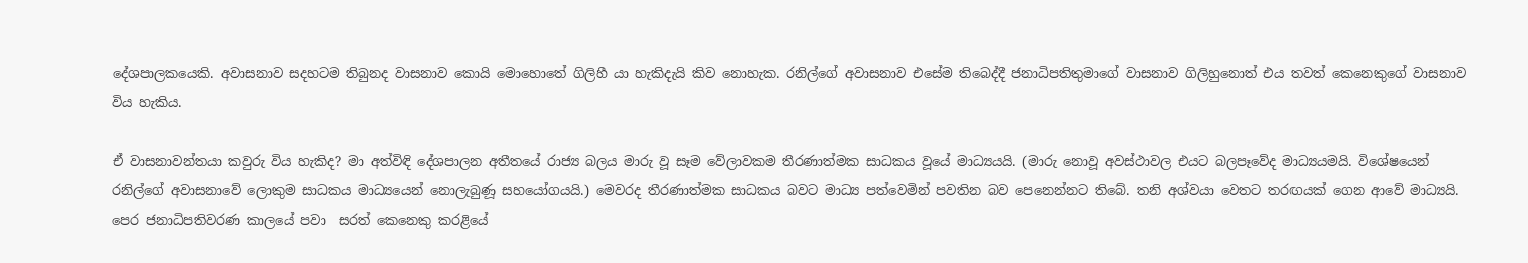දේශපාලකයෙකි. අවාසනාව සදහටම තිබුනද වාසනාව කොයි මොහොතේ ගිලිහී යා හැකිදැයි කිව නොහැක. රනිල්ගේ අවාසනාව එසේම තිබෙද්දී ජනාධිපතිතුමාගේ වාසනාව ගිලිහුනොත් එය තවත් කෙනෙකුගේ වාසනාව විය හැකිය.

ඒ වාසනාවන්තයා කවුරු විය හැකිද? මා අත්විඳි දේශපාලන අතීතයේ රාජ්‍ය බලය මාරු වූ සෑම වේලාවකම තීරණාත්මක සාධකය වූයේ මාධ්‍යයයි. (මාරු නොවූ අවස්ථාවල එයට බලපෑවේද මාධ්‍යයමයි. විශේෂයෙන් රනිල්ගේ අවාසනාවේ ලොකුම සාධකය මාධ්‍යයෙන් නොලැබුණූ සහයෝගයයි.) මෙවරද තීරණාත්මක සාධකය බවට මාධ්‍ය පත්වෙමින් පවතින බව පෙනෙන්නට තිබේ. තනි අශ්වයා වෙතට තරඟයක් ගෙන ආවේ මාධ්‍යයි. පෙර ජනාධිපතිවරණ කාලයේ පවා  සරත් කෙනෙකු කරළියේ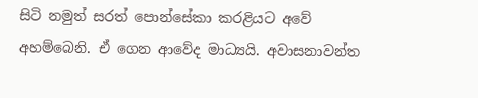සිටි නමුත් සරත් පොන්සේකා කරළියට අවේ අහම්බෙනි. ඒ ගෙන ආවේද මාධ්‍යයි. අවාසනාවන්ත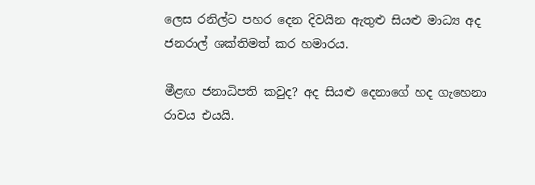ලෙස රනිල්ට පහර දෙන දිවයින ඇතුළු සියළු මාධ්‍ය අද ජනරාල් ශක්තිමත් කර හමාරය.

මීළඟ ජනාධිපති කවුද? අද සියළු දෙනාගේ හද ගැහෙනා රාවය එයයි.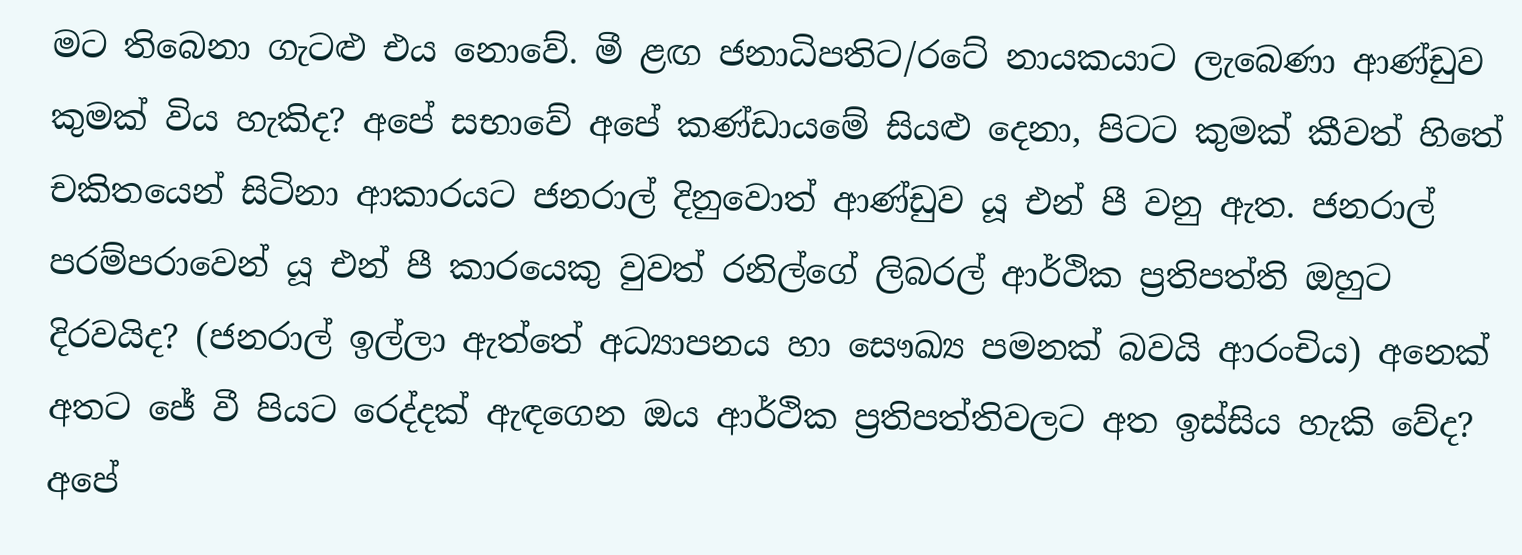මට තිබෙනා ගැටළු එය නොවේ. මී ළඟ ජනාධිපතිට/රටේ නායකයාට ලැබෙණා ආණ්ඩුව කුමක් විය හැකිද? අපේ සභාවේ අපේ කණ්ඩායමේ සියළු දෙනා, පිටට කුමක් කීවත් හිතේ චකිතයෙන් සිටිනා ආකාරයට ජනරාල් දිනුවොත් ආණ්ඩුව යූ එන් පී වනු ඇත. ජනරාල් පරම්පරාවෙන් යූ එන් පී කාරයෙකු වුවත් රනිල්ගේ ලිබරල් ආර්ථික ප්‍රතිපත්ති ඔහුට දිරවයිද? (ජනරාල් ඉල්ලා ඇත්තේ අධ්‍යාපනය හා සෞඛ්‍ය පමනක් බවයි ආරංචිය) අනෙක් අතට ජේ වී පියට රෙද්දක් ඇඳගෙන ඔය ආර්ථික ප්‍රතිපත්තිවලට අත ඉස්සිය හැකි වේද? අපේ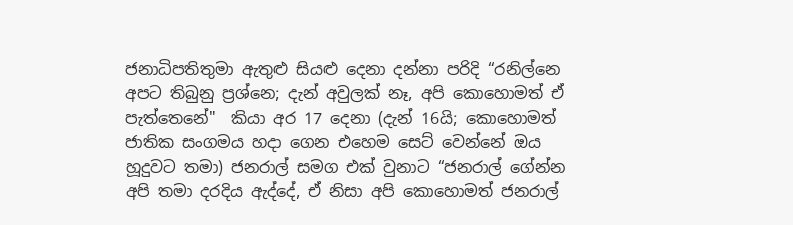ජනාධිපතිතුමා ඇතුළු සියළු දෙනා දන්නා පරිදි “රනිල්නෙ අපට තිබුනු ප්‍රශ්නෙ; දැන් අවුලක් නෑ, අපි කොහොමත් ඒ පැත්තෙනේ"  කියා අර 17 දෙනා (දැන් 16යි; කොහොමත් ජාතික සංගමය හදා ගෙන එහෙම සෙට් වෙන්නේ ඔය හූදුවට තමා) ජනරාල් සමග එක් වුනාට “ජනරාල් ගේන්න අපි තමා දරදිය ඇද්දේ, ඒ නිසා අපි කොහොමත් ජනරාල්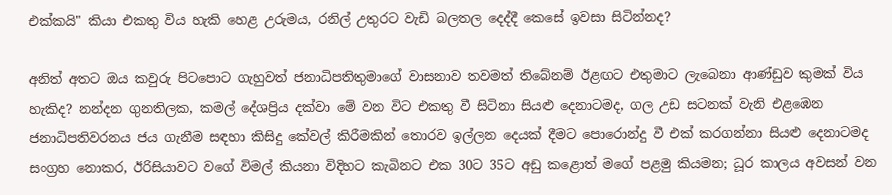එක්කයි" කියා එකතු විය හැකි හෙළ උරුමය, රනිල් උතුරට වැඩි බලතල දෙද්දී කෙසේ ඉවසා සිටින්නද?

අනිත් අතට ඔය කවුරු පිටපොට ගැහුවත් ජනාධිපතිතුමාගේ වාසනාව තවමත් තිබේනම් ඊළඟට එතුමාට ලැබෙනා ආණ්ඩුව කුමක් විය හැකිද? නන්දන ගුනතිලක, කමල් දේශප්‍රිය දක්වා මේ වන විට එකතු වී සිටිනා සියළු දෙනාටමද, ගල උඩ සටනක් වැනි එළඹෙන ජනාධිපතිවරනය ජය ගැනීම සඳහා කිසිදු කේවල් කිරීමකින් තොරව ඉල්ලන දෙයක් දීමට පොරොන්දු වී එක් කරගන්නා සියළු දෙනාටමද සංග්‍රහ නොකර, ඊරිසියාවට වගේ විමල් කියනා විදිහට කැබිනට එක 30ට 35ට අඩු කළොත් මගේ පළමු කියමන; ධූර කාලය අවසන් වන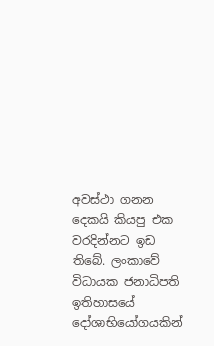අවස්ථා ගනන දෙකයි කියපු එක වරදින්නට ඉඩ තිබේ. ලංකාවේ විධායක ජනාධිපති ඉතිහාසයේ දෝශාභියෝගයකින්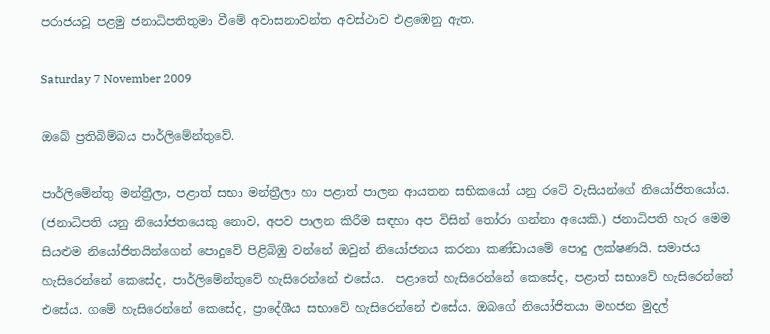පරාජයවූ පළමු ජනාධිපතිතුමා වීමේ අවාසනාවන්ත අවස්ථාව එළඹෙනු ඇත.

Saturday 7 November 2009

ඔබේ ප්‍රතිබිම්බය පාර්ලිමේන්තුවේ.

පාර්ලිමේන්තු මන්ත්‍රීලා, පළාත් සභා මන්ත්‍රීලා හා පළාත් පාලන ආයතන සභිකයෝ යනු රටේ වැසියන්ගේ නියෝජිතයෝය. (ජනාධිපති යනු නියෝජතයෙකු නොව, අපව පාලන කිරීම සඳහා අප විසින් තෝරා ගන්නා අයෙකි.) ජනාධිපති හැර මෙම සියළුම නියෝජිතයින්ගෙන් පොදුවේ පිළිබිඹු වන්නේ ඔවුන් නියෝජනය කරනා කණ්ඩායමේ පොදු ලක්ෂණයි. සමාජය හැසිරෙන්නේ කෙසේද, පාර්ලිමේන්තුවේ හැසිරෙන්නේ එසේය.  පළාතේ හැසිරෙන්නේ කෙසේද, පළාත් සභාවේ හැසිරෙන්නේ එසේය. ගමේ හැසිරෙන්නේ කෙසේද, ප්‍රාදේශීය සභාවේ හැසිරෙන්නේ එසේය. ඔබගේ නියෝජිතයා මහජන මුදල්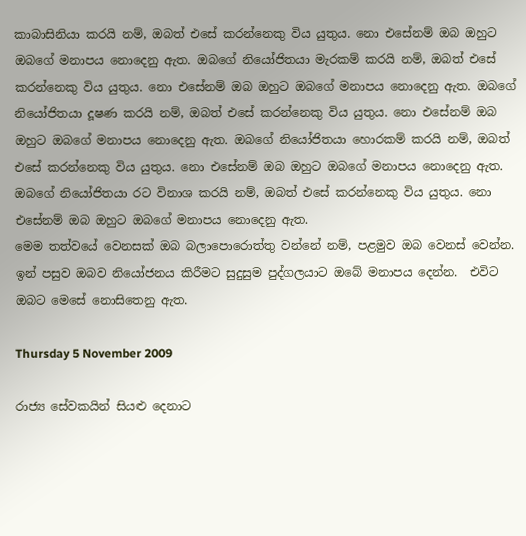කාබාසිනියා කරයි නම්, ඔබත් එසේ කරන්නෙකු විය යුතුය. නො එසේනම් ඔබ ඔහුට ඔබගේ මනාපය නොදෙනු ඇත. ඔබගේ නියෝජිතයා මැරකම් කරයි නම්, ඔබත් එසේ කරන්නෙකු විය යුතුය. නො එසේනම් ඔබ ඔහුට ඔබගේ මනාපය නොදෙනු ඇත. ඔබගේ නියෝජිතයා දූෂණ කරයි නම්, ඔබත් එසේ කරන්නෙකු විය යුතුය. නො එසේනම් ඔබ ඔහුට ඔබගේ මනාපය නොදෙනු ඇත. ඔබගේ නියෝජිතයා හොරකම් කරයි නම්, ඔබත් එසේ කරන්නෙකු විය යුතුය. නො එසේනම් ඔබ ඔහුට ඔබගේ මනාපය නොදෙනු ඇත. ඔබගේ නියෝජිතයා රට විනාශ කරයි නම්, ඔබත් එසේ කරන්නෙකු විය යුතුය. නො එසේනම් ඔබ ඔහුට ඔබගේ මනාපය නොදෙනු ඇත.
මෙම තත්වයේ වෙනසක් ඔබ බලාපොරොත්තු වන්නේ නම්, පළමුව ඔබ වෙනස් වෙන්න. ඉන් පසුව ඔබව නියෝජනය කිරීමට සුදුසුම පුද්ගලයාට ඔබේ මනාපය දෙන්න.  එවිට ඔබට මෙසේ නොසිතෙනු ඇත.

Thursday 5 November 2009

රාජ්‍ය සේවකයින් සියළු දෙනාට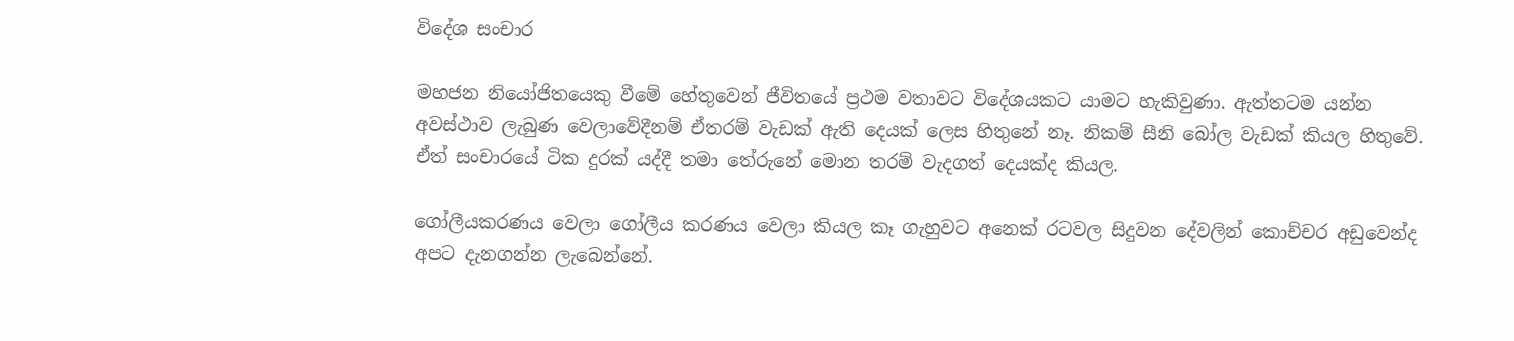විදේශ සංචාර

මහජන නියෝජිතයෙකු වීමේ හේතුවෙන් ජීවිතයේ ප්‍රථම වතාවට විදේශයකට යාමට හැකිවුණා. ඇත්තටම යන්න අවස්ථාව ලැබුණ වෙලාවේදීනම් ඒතරම් වැඩක් ඇති දෙයක් ලෙස හිතුනේ නෑ. නිකම් සීනි බෝල වැඩක් කියල හිතුවේ. ඒත් සංචාරයේ ටික දුරක් යද්දී තමා තේරුනේ මොන තරම් වැදගත් දෙයක්ද කියල.

ගෝලීයකරණය වෙලා ගෝලීය කරණය වෙලා කියල කෑ ගැහුවට අනෙක් රටවල සිදුවන දේවලින් කොච්චර අඩුවෙන්ද අපට දැනගන්න ලැබෙන්නේ.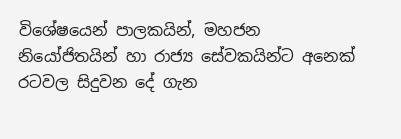විශේෂයෙන් පාලකයින්, මහජන නියෝජිතයින් හා රාජ්‍ය සේවකයින්ට අනෙක් රටවල සිදුවන දේ ගැන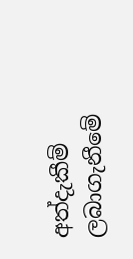අත්දැකීම් ලබාගැනීමේ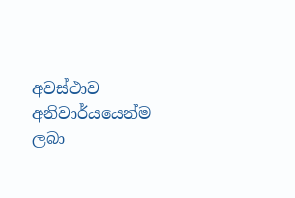අවස්ථාව අනිවාර්යයෙන්ම ලබා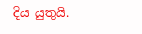දිය යුතුයි.